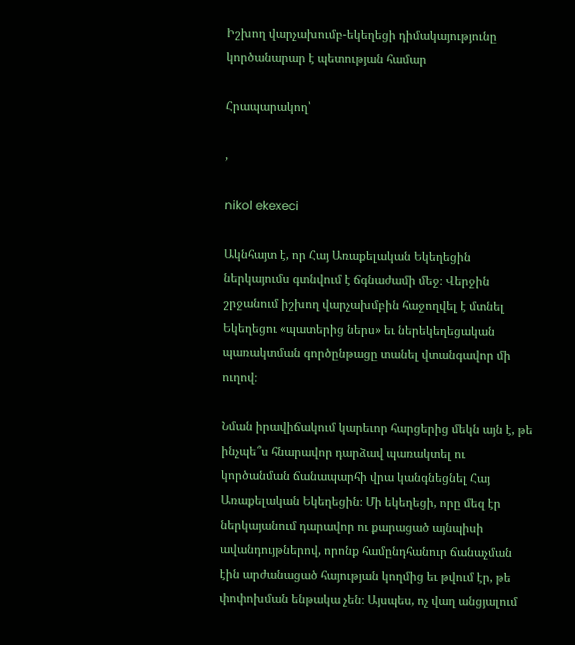Իշխող վարչախումբ-եկեղեցի դիմակայությունը կործանարար է պետության համար

Հրապարակող՝

,

nikol ekexeci

Ակնհայտ է, որ Հայ Առաքելական Եկեղեցին ներկայումս գտնվում է ճգնաժամի մեջ։ Վերջին շրջանում իշխող վարչախմբին հաջողվել է մտնել Եկեղեցու «պատերից ներս» եւ ներեկեղեցական պառակտման գործընթացը տանել վտանգավոր մի ուղով։

Նման իրավիճակում կարեւոր հարցերից մեկն այն է, թե ինչպե՞ս հնարավոր դարձավ պառակտել ու կործանման ճանապարհի վրա կանգնեցնել Հայ Առաքելական Եկեղեցին։ Մի եկեղեցի, որը մեզ էր ներկայանում դարավոր ու քարացած այնպիսի ավանդույթներով, որոնք համընդհանուր ճանաչման էին արժանացած հայության կողմից եւ թվում էր, թե փոփոխման ենթակա չեն։ Այսպես, ոչ վաղ անցյալում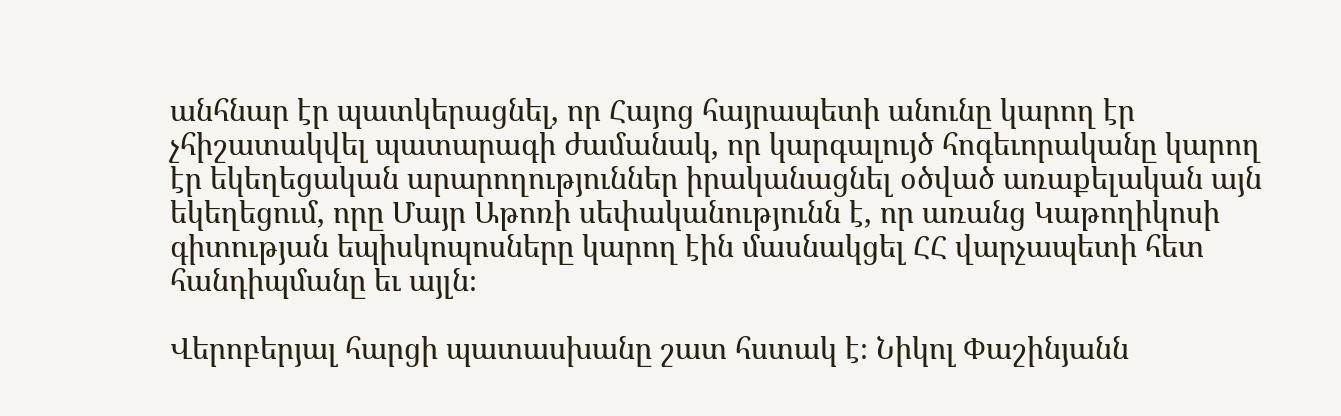անհնար էր պատկերացնել, որ Հայոց հայրապետի անունը կարող էր չհիշատակվել պատարագի ժամանակ, որ կարգալույծ հոգեւորականը կարող էր եկեղեցական արարողություններ իրականացնել օծված առաքելական այն եկեղեցում, որը Մայր Աթոռի սեփականությունն է, որ առանց Կաթողիկոսի գիտության եպիսկոպոսները կարող էին մասնակցել ՀՀ վարչապետի հետ հանդիպմանը եւ այլն։

Վերոբերյալ հարցի պատասխանը շատ հստակ է։ Նիկոլ Փաշինյանն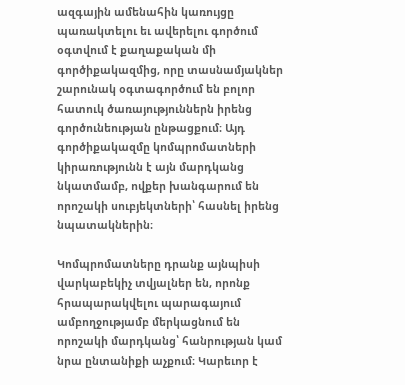ազգային ամենահին կառույցը պառակտելու եւ ավերելու գործում օգտվում է քաղաքական մի գործիքակազմից, որը տասնամյակներ շարունակ օգտագործում են բոլոր հատուկ ծառայություններն իրենց գործունեության ընթացքում։ Այդ գործիքակազմը կոմպրոմատների կիրառությունն է այն մարդկանց նկատմամբ, ովքեր խանգարում են որոշակի սուբյեկտների՝ հասնել իրենց նպատակներին։

Կոմպրոմատները դրանք այնպիսի վարկաբեկիչ տվյալներ են, որոնք հրապարակվելու պարագայում ամբողջությամբ մերկացնում են որոշակի մարդկանց՝ հանրության կամ նրա ընտանիքի աչքում։ Կարեւոր է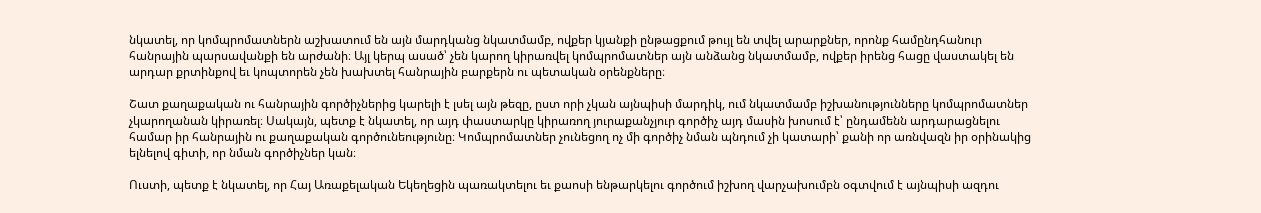նկատել, որ կոմպրոմատներն աշխատում են այն մարդկանց նկատմամբ, ովքեր կյանքի ընթացքում թույլ են տվել արարքներ, որոնք համընդհանուր հանրային պարսավանքի են արժանի։ Այլ կերպ ասած՝ չեն կարող կիրառվել կոմպրոմատներ այն անձանց նկատմամբ, ովքեր իրենց հացը վաստակել են արդար քրտինքով եւ կոպտորեն չեն խախտել հանրային բարքերն ու պետական օրենքները։

Շատ քաղաքական ու հանրային գործիչներից կարելի է լսել այն թեզը, ըստ որի չկան այնպիսի մարդիկ, ում նկատմամբ իշխանությունները կոմպրոմատներ չկարողանան կիրառել։ Սակայն, պետք է նկատել, որ այդ փաստարկը կիրառող յուրաքանչյուր գործիչ այդ մասին խոսում է՝ ընդամենն արդարացնելու համար իր հանրային ու քաղաքական գործունեությունը։ Կոմպրոմատներ չունեցող ոչ մի գործիչ նման պնդում չի կատարի՝ քանի որ առնվազն իր օրինակից ելնելով գիտի, որ նման գործիչներ կան։

Ուստի, պետք է նկատել, որ Հայ Առաքելական Եկեղեցին պառակտելու եւ քաոսի ենթարկելու գործում իշխող վարչախումբն օգտվում է այնպիսի ազդու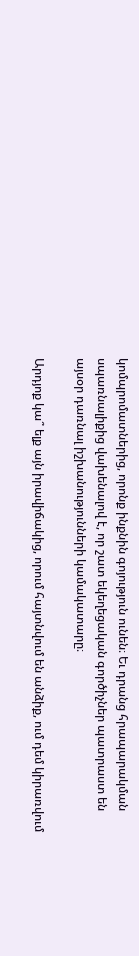կոմպրոմատներից, որոնք ինքնին գոյություն ունեն։ Եւ դրանց հրապարակման սպառնալիքից վախենալով է, որ շատ եկեղեցական գործիչներ պատրաստ են այսօր դառնալ իշխանությունների կամակատարը։

Արդյոք կա՞ ելք այն իրավիճակից, որում հայտնվում են անձիք, ում դեմ կիրառվում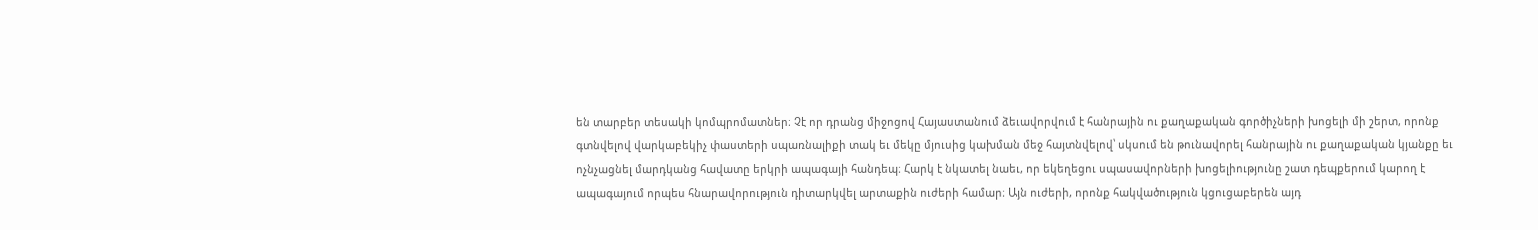են տարբեր տեսակի կոմպրոմատներ։ Չէ որ դրանց միջոցով Հայաստանում ձեւավորվում է հանրային ու քաղաքական գործիչների խոցելի մի շերտ, որոնք գտնվելով վարկաբեկիչ փաստերի սպառնալիքի տակ եւ մեկը մյուսից կախման մեջ հայտնվելով՝ սկսում են թունավորել հանրային ու քաղաքական կյանքը եւ ոչնչացնել մարդկանց հավատը երկրի ապագայի հանդեպ։ Հարկ է նկատել նաեւ, որ եկեղեցու սպասավորների խոցելիությունը շատ դեպքերում կարող է ապագայում որպես հնարավորություն դիտարկվել արտաքին ուժերի համար։ Այն ուժերի, որոնք հակվածություն կցուցաբերեն այդ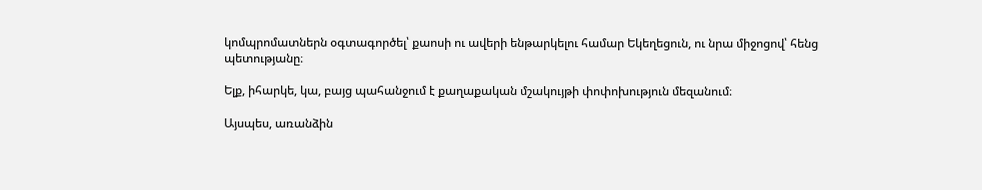կոմպրոմատներն օգտագործել՝ քաոսի ու ավերի ենթարկելու համար Եկեղեցուն, ու նրա միջոցով՝ հենց պետությանը։

Ելք, իհարկե, կա, բայց պահանջում է քաղաքական մշակույթի փոփոխություն մեզանում։

Այսպես, առանձին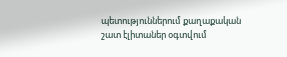պետություններում քաղաքական շատ էլիտաներ օգտվում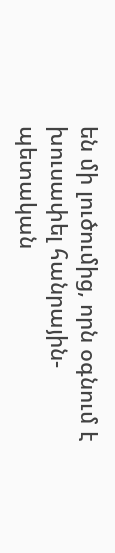են մի լուծումից, որն օգնում է խուսափել հանրային-պետական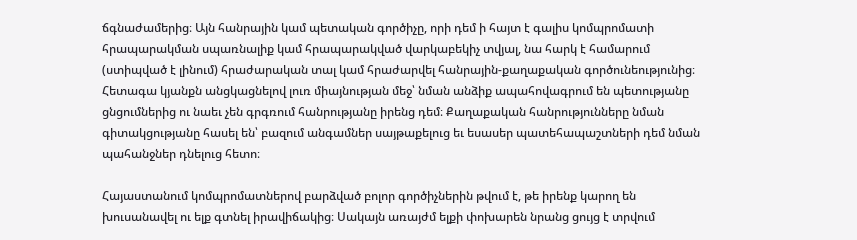ճգնաժամերից։ Այն հանրային կամ պետական գործիչը, որի դեմ ի հայտ է գալիս կոմպրոմատի հրապարակման սպառնալիք կամ հրապարակված վարկաբեկիչ տվյալ, նա հարկ է համարում (ստիպված է լինում) հրաժարական տալ կամ հրաժարվել հանրային-քաղաքական գործունեությունից։ Հետագա կյանքն անցկացնելով լուռ միայնության մեջ՝ նման անձիք ապահովագրում են պետությանը ցնցումներից ու նաեւ չեն գրգռում հանրությանը իրենց դեմ։ Քաղաքական հանրությունները նման գիտակցությանը հասել են՝ բազում անգամներ սայթաքելուց եւ եսասեր պատեհապաշտների դեմ նման պահանջներ դնելուց հետո։

Հայաստանում կոմպրոմատներով բարձված բոլոր գործիչներին թվում է, թե իրենք կարող են խուսանավել ու ելք գտնել իրավիճակից։ Սակայն առայժմ ելքի փոխարեն նրանց ցույց է տրվում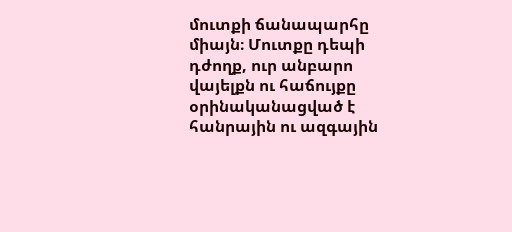մուտքի ճանապարհը միայն։ Մուտքը դեպի դժողք, ուր անբարո վայելքն ու հաճույքը օրինականացված է հանրային ու ազգային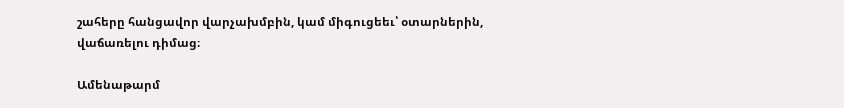շահերը հանցավոր վարչախմբին, կամ միգուցեեւ՝ օտարներին, վաճառելու դիմաց։

Ամենաթարմ